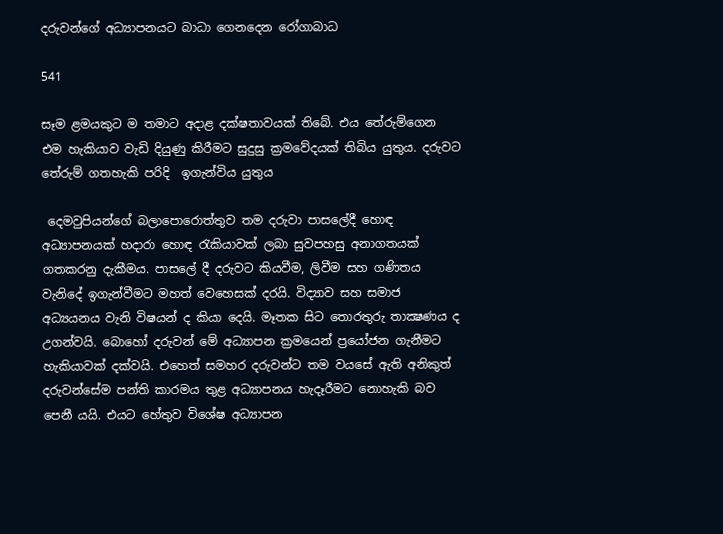දරුවන්ගේ අධ්‍යාපනයට බාධා ගෙනදෙන රෝගාබාධ

541

සෑම ළමයකුට ම තමාට අදාළ දක්ෂතාවයක් තිබේ. එය තේරුම්ගෙන එම හැකියාව වැඩි දියුණු කිරීමට සුදුසු ක්‍රමවේදයක් තිබිය යුතුය. දරුවට තේරුම් ගතහැකි පරිදි  ඉගැන්විය යුතුය

 දෙමවුපියන්ගේ බලාපොරොත්තුව තම දරුවා පාසලේදී හොඳ අධ්‍යාපනයක් හදාරා හොඳ රැකියාවක් ලබා සුවපහසු අනාගතයක් ගතකරනු දැකීමය. පාසලේ දී දරුවට කියවීම, ලිවීම සහ ගණිතය වැනිදේ ඉගැන්වීමට මහත් වෙහෙසක් දරයි. විද්‍යාව සහ සමාජ අධ්‍යයනය වැනි විෂයන් ද කියා දෙයි. මෑතක සිට තොරතුරු තාක්‍ෂණය ද උගන්වයි. බොහෝ දරුවන් මේ අධ්‍යාපන ක්‍රමයෙන් ප්‍රයෝජන ගැනීමට හැකියාවක් දක්වයි. එහෙත් සමහර දරුවන්ට තම වයසේ ඇති අනිකුත් දරුවන්සේම පන්ති කාරමය තුළ අධ්‍යාපනය හැදෑරීමට නොහැකි බව පෙනී යයි. එයට හේතුව විශේෂ අධ්‍යාපන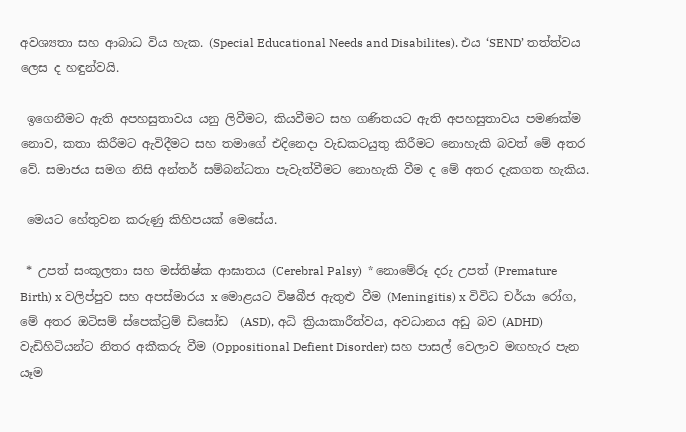අවශ්‍යතා සහ ආබාධ විය හැක. (Special Educational Needs and Disabilites). එය ‘SEND’ තත්ත්වය ලෙස ද හඳුන්වයි.

 ඉගෙනීමට ඇති අපහසුතාවය යනු ලිවීමට, කියවීමට සහ ගණිතයට ඇති අපහසුතාවය පමණක්ම නොව, කතා කිරීමට ඇවිදීමට සහ තමාගේ එදිනෙදා වැඩකටයුතු කිරීමට නොහැකි බවත් මේ අතර වේ. සමාජය සමග නිසි අන්තර් සම්බන්ධතා පැවැත්වීමට නොහැකි වීම ද මේ අතර දැකගත හැකිය.

 මෙයට හේතුවන කරුණු කිහිපයක් මෙසේය.

 * උපත් සංකූලතා සහ මස්තිෂ්ක ආඝාතය (Cerebral Palsy)  * නොමේරූ දරු උපත් (Premature Birth) x වලිප්පුව සහ අපස්මාරය x මොළයට විෂබීජ ඇතුළු වීම (Meningitis) x විවිධ චර්යා රෝග, මේ අතර ඔටිසම් ස්පෙක්ට්‍රම් ඩිසෝඩ  (ASD), අධි ක්‍රියාකාරීත්වය, අවධානය අඩු බව (ADHD) වැඩිහිටියන්ට නිතර අකීකරු වීම (Oppositional Defient Disorder) සහ පාසල් වෙලාව මඟහැර පැන යෑම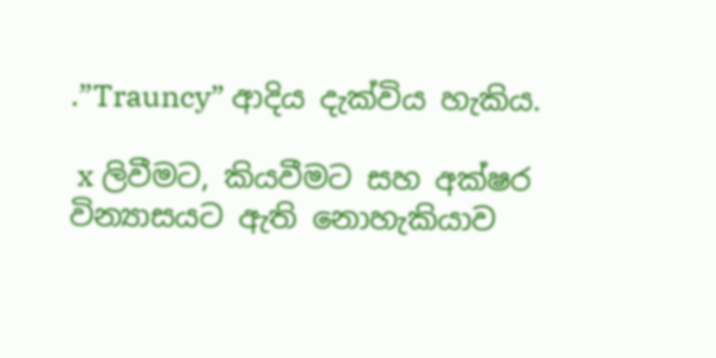.”Trauncy” ආදිය දැක්විය හැකිය.

 x ලිවීමට, කියවීමට සහ අක්ෂර වින්‍යාසයට ඇති නොහැකියාව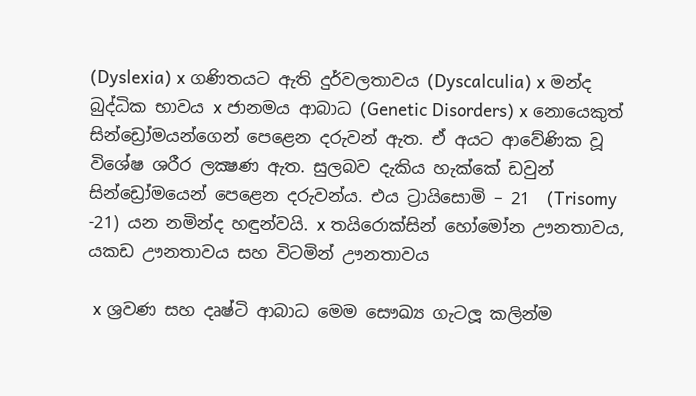(Dyslexia) x ගණිතයට ඇති දුර්වලතාවය (Dyscalculia) x මන්ද බුද්ධික භාවය x ජානමය ආබාධ (Genetic Disorders) x නොයෙකුත් සින්ඩ්‍රෝමයන්ගෙන් පෙළෙන දරුවන් ඇත. ඒ අයට ආවේණික වූ විශේෂ ශරීර ලක්‍ෂණ ඇත. සුලබව දැකිය හැක්කේ ඩවුන් සින්ඩ්‍රෝමයෙන් පෙළෙන දරුවන්ය. එය ට්‍රායිසොමි – 21  (Trisomy -21) යන නමින්ද හඳුන්වයි. x තයිරොක්සින් හෝමෝන ඌනතාවය, යකඩ ඌනතාවය සහ විටමින් ඌනතාවය

 x ශ්‍රවණ සහ දෘෂ්ටි ආබාධ මෙම සෞඛ්‍ය ගැටලූ කලින්ම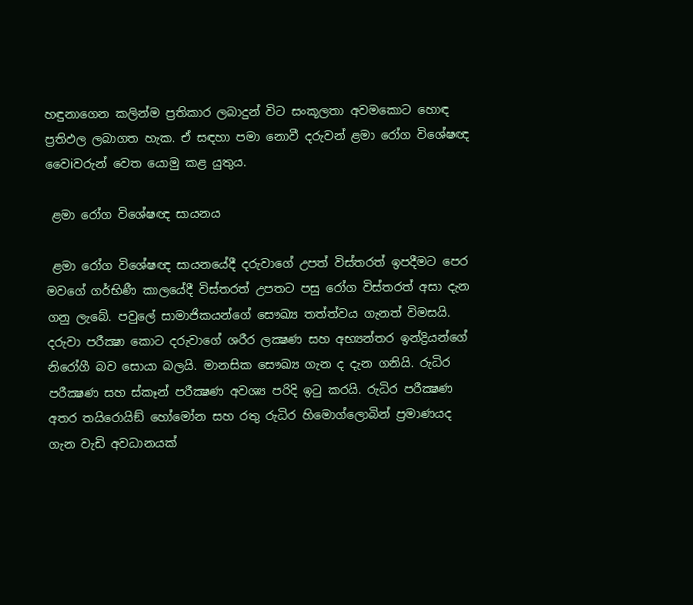හඳුනාගෙන කලින්ම ප්‍රතිකාර ලබාදුන් විට සංකූලතා අවමකොට හොඳ ප්‍රතිඵල ලබාගත හැක. ඒ සඳහා පමා නොවී දරුවන් ළමා රෝග විශේෂඥ වෛiවරුන් වෙත යොමු කළ යුතුය.

 ළමා රෝග විශේෂඥ සායනය

 ළමා රෝග විශේෂඥ සායනයේදී දරුවාගේ උපත් විස්තරත් ඉපදීමට පෙර මවගේ ගර්භිණී කාලයේදී විස්තරත් උපතට පසු රෝග විස්තරත් අසා දැන ගනු ලැබේ. පවුලේ සාමාජිකයන්ගේ සෞඛ්‍ය තත්ත්වය ගැනත් විමසයි. දරුවා පරීක්‍ෂා කොට දරුවාගේ ශරීර ලක්‍ෂණ සහ අභ්‍යන්තර ඉන්ද්‍රියන්ගේ නිරෝගී බව සොයා බලයි. මානසික සෞඛ්‍ය ගැන ද දැන ගනියි. රුධිර පරීක්‍ෂණ සහ ස්කෑන් පරීක්‍ෂණ අවශ්‍ය පරිදි ඉටු කරයි. රුධිර පරීක්‍ෂණ අතර තයිරොයිඞ් හෝමෝන සහ රතු රුධිර හිමොග්ලොබින් ප්‍රමාණයද ගැන වැඩි අවධානයක්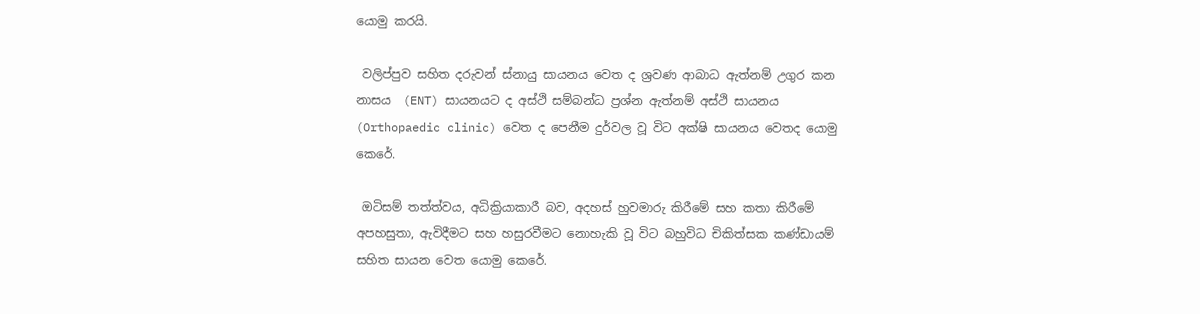යොමු කරයි.

 වලිප්පුව සහිත දරුවන් ස්නායු සායනය වෙත ද ශ්‍රවණ ආබාධ ඇත්නම් උගුර කන නාසය  (ENT) සායනයට ද අස්ථි සම්බන්ධ ප්‍රශ්න ඇත්නම් අස්ථි සායනය  (Orthopaedic clinic) වෙත ද පෙනීම දුර්වල වූ විට අක්ෂි සායනය වෙතද යොමු කෙරේ.

 ඔටිසම් තත්ත්වය, අධික්‍රියාකාරී බව, අදහස් හුවමාරු කිරීමේ සහ කතා කිරීමේ අපහසුතා, ඇවිදීමට සහ හසුරවීමට නොහැකි වූ විට බහුවිධ චිකිත්සක කණ්ඩායම් සහිත සායන වෙත යොමු කෙරේ.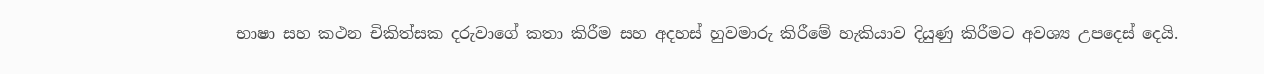භාෂා සහ කථන චිකිත්සක දරුවාගේ කතා කිරීම සහ අදහස් හුවමාරු කිරීමේ හැකියාව දියුණු කිරීමට අවශ්‍ය උපදෙස් දෙයි.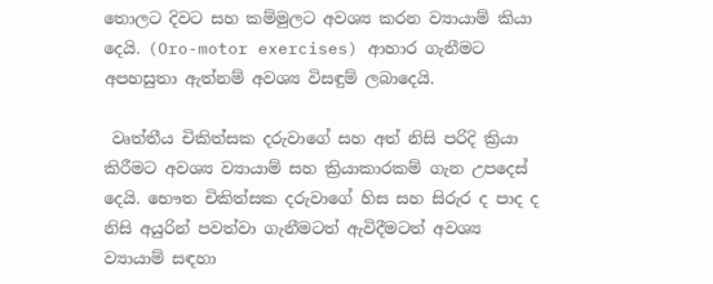තොලට දිවට සහ කම්මුලට අවශ්‍ය කරන ව්‍යායාම් කියා දෙයි. (Oro-motor exercises) ආහාර ගැනීමට අපහසුතා ඇත්නම් අවශ්‍ය විසඳුම් ලබාදෙයි.

 වෘත්තීය චිකිත්සක දරුවාගේ සහ අත් නිසි පරිදි ක්‍රියා කිරීමට අවශ්‍ය ව්‍යායාම් සහ ක්‍රියාකාරකම් ගැන උපදෙස් දෙයි. භෞත චිකිත්සක දරුවාගේ හිස සහ සිරුර ද පාද ද නිසි අයුරින් පවත්වා ගැනීමටත් ඇවිදීමටත් අවශ්‍ය ව්‍යායාම් සඳහා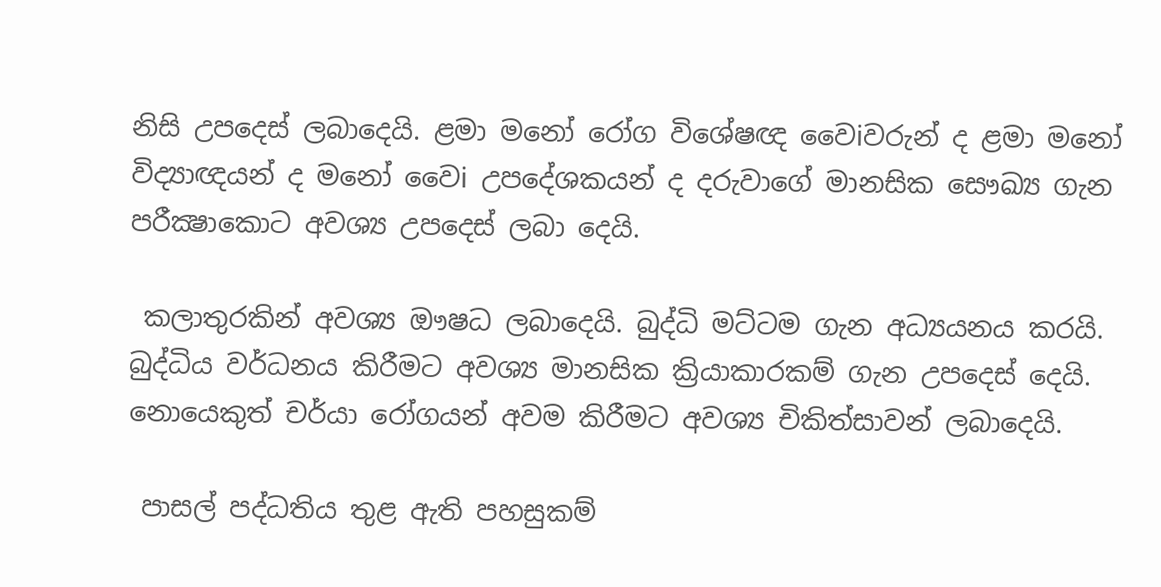නිසි උපදෙස් ලබාදෙයි. ළමා මනෝ රෝග විශේෂඥ වෛiවරුන් ද ළමා මනෝ විද්‍යාඥයන් ද මනෝ වෛi උපදේශකයන් ද දරුවාගේ මානසික සෞඛ්‍ය ගැන පරීක්‍ෂාකොට අවශ්‍ය උපදෙස් ලබා දෙයි.

 කලාතුරකින් අවශ්‍ය ඖෂධ ලබාදෙයි. බුද්ධි මට්ටම ගැන අධ්‍යයනය කරයි. බුද්ධිය වර්ධනය කිරීමට අවශ්‍ය මානසික ක්‍රියාකාරකම් ගැන උපදෙස් දෙයි. නොයෙකුත් චර්යා රෝගයන් අවම කිරීමට අවශ්‍ය චිකිත්සාවන් ලබාදෙයි.

 පාසල් පද්ධතිය තුළ ඇති පහසුකම්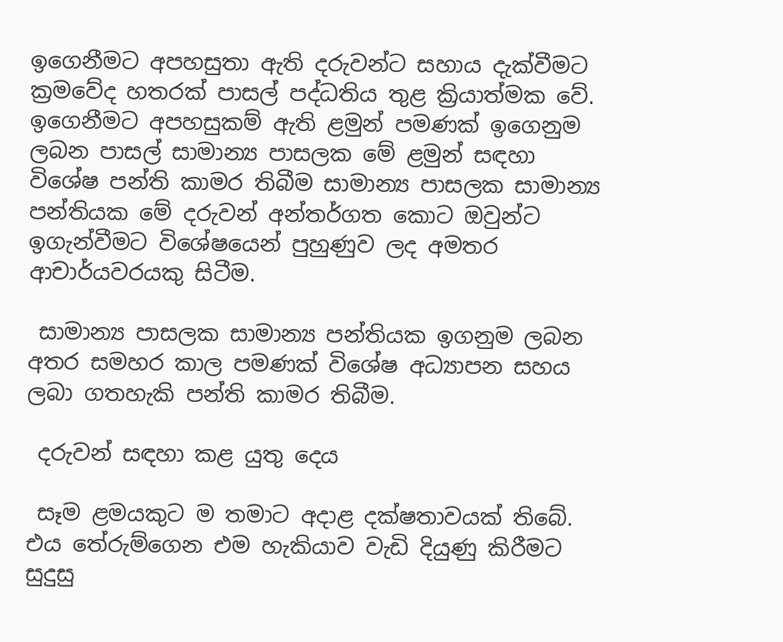ඉගෙනීමට අපහසුතා ඇති දරුවන්ට සහාය දැක්වීමට ක්‍රමවේද හතරක් පාසල් පද්ධතිය තුළ ක්‍රියාත්මක වේ. ඉගෙනීමට අපහසුකම් ඇති ළමුන් පමණක් ඉගෙනුම ලබන පාසල් සාමාන්‍ය පාසලක මේ ළමුන් සඳහා විශේෂ පන්ති කාමර තිබීම සාමාන්‍ය පාසලක සාමාන්‍ය පන්තියක මේ දරුවන් අන්තර්ගත කොට ඔවුන්ට ඉගැන්වීමට විශේෂයෙන් පුහුණුව ලද අමතර ආචාර්යවරයකු සිටීම.

 සාමාන්‍ය පාසලක සාමාන්‍ය පන්තියක ඉගනුම ලබන අතර සමහර කාල පමණක් විශේෂ අධ්‍යාපන සහය ලබා ගතහැකි පන්ති කාමර තිබීම.

 දරුවන් සඳහා කළ යුතු දෙය

 සෑම ළමයකුට ම තමාට අදාළ දක්ෂතාවයක් තිබේ. එය තේරුම්ගෙන එම හැකියාව වැඩි දියුණු කිරීමට සුදුසු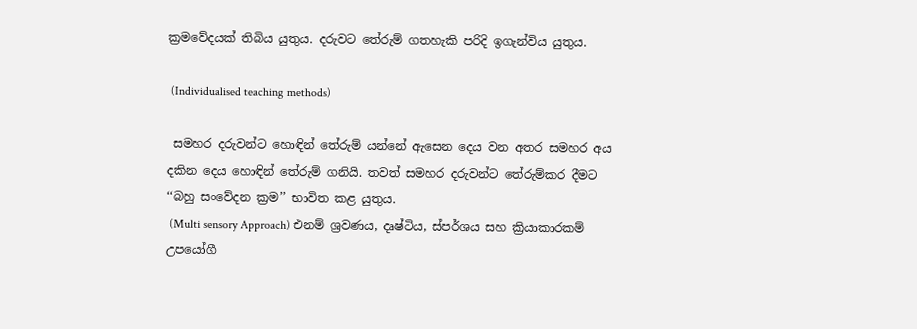ක්‍රමවේදයක් තිබිය යුතුය. දරුවට තේරුම් ගතහැකි පරිදි ඉගැන්විය යුතුය.

 (Individualised teaching methods)

 සමහර දරුවන්ට හොඳින් තේරුම් යන්නේ ඇසෙන දෙය වන අතර සමහර අය දකින දෙය හොඳින් තේරුම් ගනියි. තවත් සමහර දරුවන්ට තේරුම්කර දීමට ‘‘බහු සංවේදන ක්‍රම’’ භාවිත කළ යුතුය.
 (Multi sensory Approach) එනම් ශ්‍රවණය, දෘෂ්ටිය, ස්පර්ශය සහ ක්‍රියාකාරකම් උපයෝගී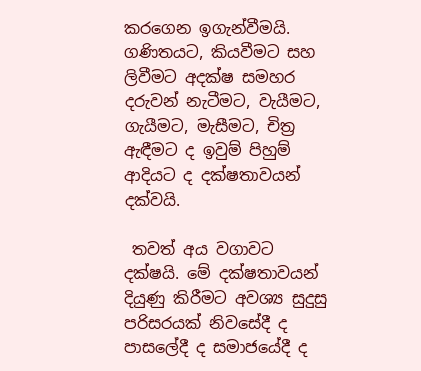කරගෙන ඉගැන්වීමයි. ගණිතයට, කියවීමට සහ ලිවීමට අදක්ෂ සමහර දරුවන් නැටීමට, වැයීමට, ගැයීමට, මැසීමට, චිත්‍ර ඇඳීමට ද ඉවුම් පිහුම් ආදියට ද දක්ෂතාවයන් දක්වයි.

 තවත් අය වගාවට දක්ෂයි. මේ දක්ෂතාවයන් දියුණු කිරීමට අවශ්‍ය සුදුසු පරිසරයක් නිවසේදී ද පාසලේදී ද සමාජයේදී ද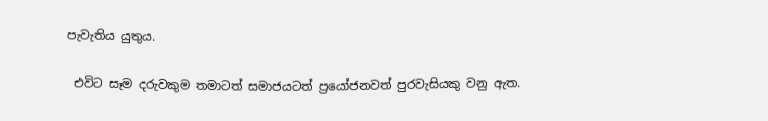පැවැතිය යුතුය.

 එවිට සෑම දරුවකුම තමාටත් සමාජයටත් ප්‍රයෝජනවත් පුරවැසියකු වනු ඇත.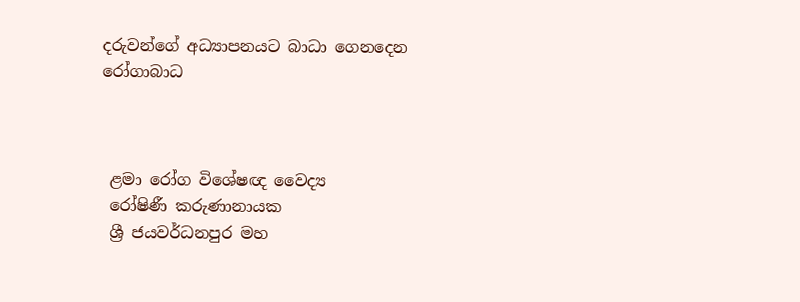දරුවන්ගේ අධ්‍යාපනයට බාධා ගෙනදෙන රෝගාබාධ



 ළමා රෝග විශේෂඥ වෛද්‍ය
 රෝෂිණී කරුණානායක
 ශ්‍රී ජයවර්ධනපුර මහ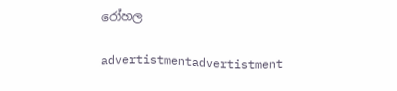රෝහල

advertistmentadvertistment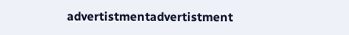advertistmentadvertistment